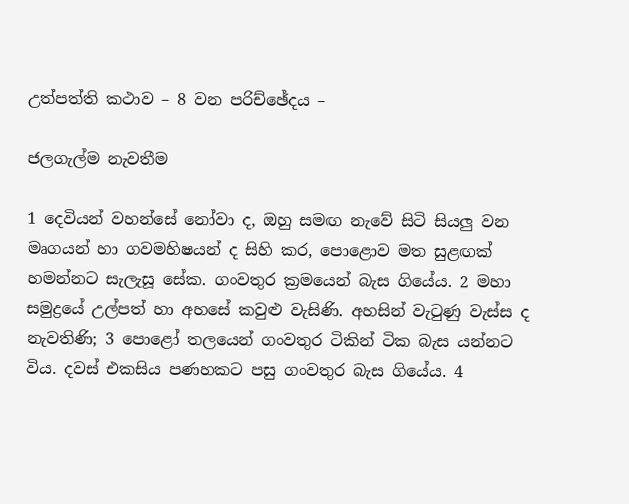උත්පත්ති කථාව – 8 වන පරිච්ඡේදය –

ජලගැල්ම නැවතීම

1 දෙවියන් වහන්සේ නෝවා ද, ඔහු සමඟ නැවේ සිටි සියලු වන මෘගයන් හා ගවමහිෂයන් ද සිහි කර, පොළොව මත සුළඟක් හමන්නට සැලැසූ සේක. ගංවතුර ක්‍රමයෙන් බැස ගියේය. 2 මහා සමුද්‍රයේ උල්පත් හා අහසේ කවුළු වැසිණි. අහසින් වැටුණු වැස්ස ද නැවතිණි; 3 පොළෝ තලයෙන් ගංවතුර ටිකින් ටික බැස යන්නට විය. දවස් එකසිය පණහකට පසු ගංවතුර බැස ගියේය. 4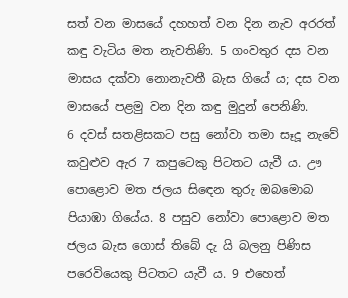සත් වන මාසයේ දහහත් වන දින නැව අරරත් කඳු වැටිය මත නැවතිණි. 5 ගංවතුර දස වන මාසය දක්වා නොනැවතී බැස ගියේ ය; දස වන මාසයේ පළමු වන දින කඳු මුදුන් පෙනිණි.
6 දවස් සතළිසකට පසු නෝවා තමා සෑදූ නැවේ කවුළුව ඇර 7 කපුටෙකු පිටතට යැවී ය. ඌ පොළොව මත ජලය සිඳෙන තුරු ඔබමොබ පියාඹා ගියේය. 8 පසුව නෝවා පොළොව මත ජලය බැස ගොස් තිබේ දැ යි බලනු පිණිස පරෙවියෙකු පිටතට යැවී ය. 9 එහෙත්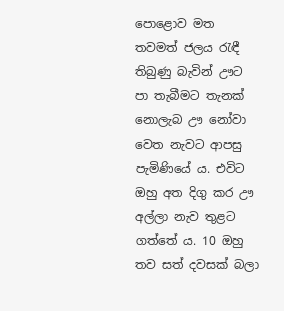පොළොව මත තවමත් ජලය රැඳී තිබුණු බැවින් ඌට පා තැබීමට තැනක් නොලැබ ඌ නෝවා වෙත නැවට ආපසු පැමිණියේ ය. එවිට ඔහු අත දිගු කර ඌ අල්ලා නැව තුළට ගත්තේ ය. 10 ඔහු තව සත් දවසක් බලා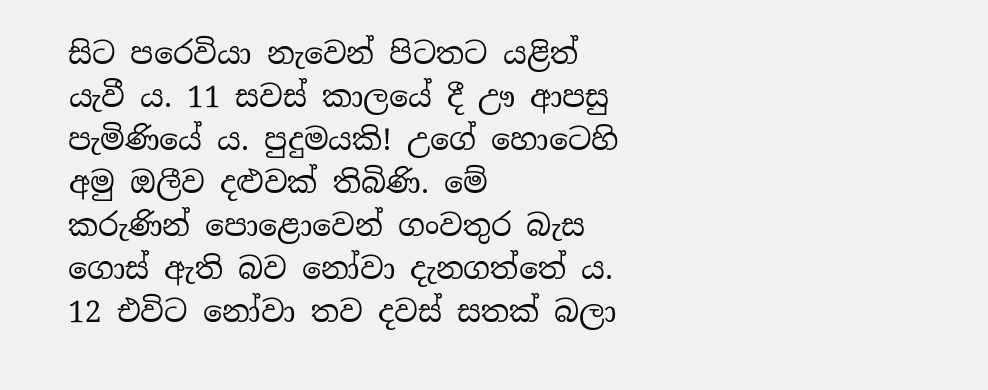සිට පරෙවියා නැවෙන් පිටතට යළිත් යැවී ය. 11 සවස් කාලයේ දී ඌ ආපසු පැමිණියේ ය. පුදුමයකි! උගේ හොටෙහි අමු ඔලීව දළුවක් තිබිණි. මේ කරුණින් පොළොවෙන් ගංවතුර බැස ගොස් ඇති බව නෝවා දැනගත්තේ ය. 12 එවිට නෝවා තව දවස් සතක් බලා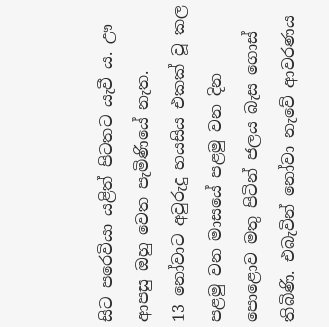සිට පරෙවියා යළිත් පිටතට යැවී ය. ඌ ආපසු ඔහු වෙත පැමිණියේ නැත.
13 නෝවාට අවුරුදු හයසිය එකක් වූ කල පළමු වන මාසයේ පළමු වන දින පොළොව මතු පිටින් ජලය බැස ගොස් තිබිණි. එබැවින් නෝවා නැවේ ආවරණය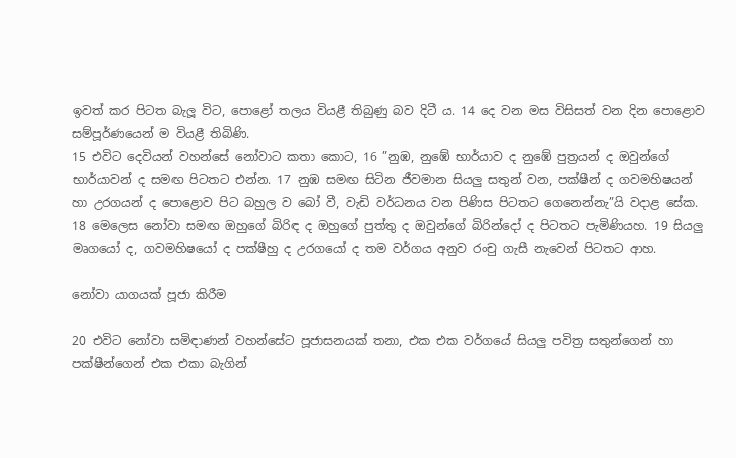ඉවත් කර පිටත බැලූ විට, පොළෝ තලය වියළී තිබුණු බව දිටී ය. 14 දෙ වන මස විසිසත් වන දින පොළොව සම්පූර්ණයෙන් ම වියළී තිබිණි.
15 එවිට දෙවියන් වහන්සේ නෝවාට කතා කොට, 16 ”නුඹ, නුඹේ භාර්යාව ද නුඹේ පුත්‍රයන් ද ඔවුන්ගේ භාර්යාවන් ද සමඟ පිටතට එන්න. 17 නුඹ සමඟ සිටින ජීවමාන සියලු සතුන් වන, පක්ෂීන් ද ගවමහිෂයන් හා උරගයන් ද පොළොව පිට බහුල ව බෝ වී, වැඩි වර්ධනය වන පිණිස පිටතට ගෙනෙන්නැ”යි වදාළ සේක. 18 මෙලෙස නෝවා සමඟ ඔහුගේ බිරිඳ ද ඔහුගේ පුත්තු ද ඔවුන්ගේ බිරින්දෝ ද පිටතට පැමිණියහ. 19 සියලු මෘගයෝ ද, ගවමහිෂයෝ ද පක්ෂීහු ද උරගයෝ ද තම වර්ගය අනුව රංචු ගැසී නැවෙන් පිටතට ආහ.

නෝවා යාගයක් පූජා කිරීම

20 එවිට නෝවා සමිඳාණන් වහන්සේට පූජාසනයක් තනා, එක එක වර්ගයේ සියලු පවිත්‍ර සතුන්ගෙන් හා පක්ෂීන්ගෙන් එක එකා බැගින්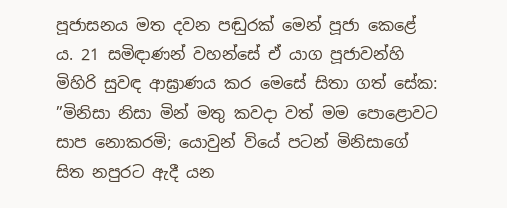පූජාසනය මත දවන පඬුරක් මෙන් පූජා කෙළේ ය. 21 සමිඳාණන් වහන්සේ ඒ යාග පූජාවන්හි මිහිරි සුවඳ ආඝ්‍රාණය කර මෙසේ සිතා ගත් සේක: ”මිනිසා නිසා මින් මතු කවදා වත් මම පොළොවට සාප නොකරමි; යොවුන් වියේ පටන් මිනිසාගේ සිත නපුරට ඇදී යන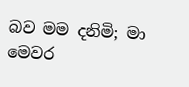බව මම දනිමි; මා මෙවර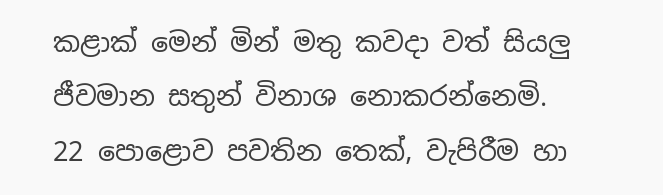කළාක් මෙන් මින් මතු කවදා වත් සියලු ජීවමාන සතුන් විනාශ නොකරන්නෙමි.
22 පොළොව පවතින තෙක්, වැපිරීම හා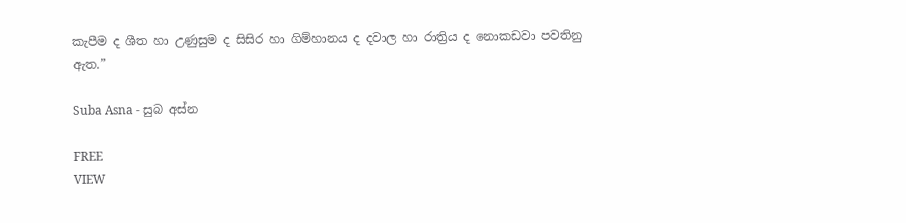කැපීම ද ශීත හා උණුසුම ද සිසිර හා ගිම්හානය ද දවාල හා රාත්‍රිය ද නොකඩවා පවතිනු ඇත.”

Suba Asna - සුබ අස්න

FREE
VIEW